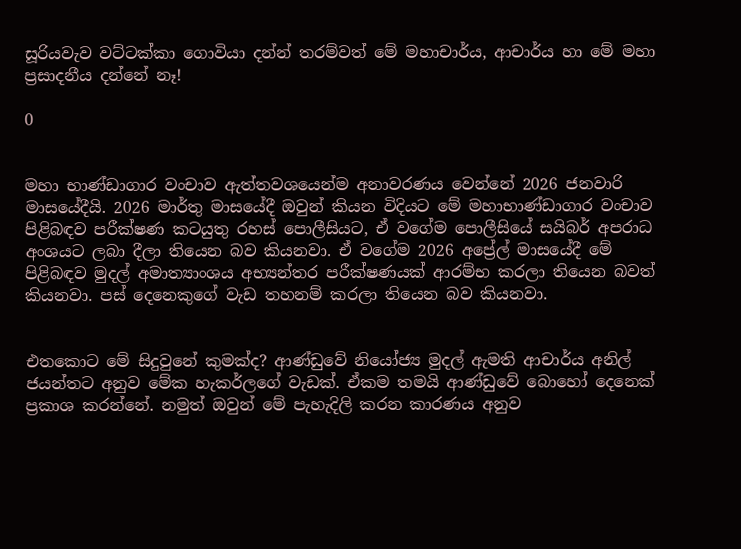සූරියවැව වට්ටක්කා ගොවියා දන්න් තරම්වත් මේ මහාචාර්ය, ආචාර්ය හා මේ මහා ප්‍රසාදනීය දන්නේ නෑ!

0


මහා භාණ්ඩාගාර වංචාව ඇත්තවශයෙන්ම අනාවරණය වෙන්නේ 2026 ජනවාරි මාසයේදීයි. 2026 මාර්තු මාසයේදී ඔවුන් කියන විදියට මේ මහාභාණ්ඩාගාර වංචාව පිළිබඳව පරීක්ෂණ කටයුතු රහස් පොලීසියට, ඒ වගේම පොලීසියේ සයිබර් අපරාධ අංශයට ලබා දීලා තියෙන බව කියනවා. ඒ වගේම 2026 අප්‍රේල් මාසයේදී මේ පිළිබඳව මුදල් අමාත්‍යාංශය අභ්‍යන්තර පරීක්ෂණයක් ආරම්භ කරලා තියෙන බවත් කියනවා. පස් දෙනෙකුගේ වැඩ තහනම් කරලා තියෙන බව කියනවා.


එතකොට මේ සිදුවුනේ කුමක්ද? ආණ්ඩුවේ නියෝජ්‍ය මුදල් ඇමති ආචාර්ය අනිල් ජයන්තට අනුව මේක හැකර්ලගේ වැඩක්. ඒකම තමයි ආණ්ඩුවේ බොහෝ දෙනෙක් ප්‍රකාශ කරන්නේ. නමුත් ඔවුන් මේ පැහැදිලි කරන කාරණය අනුව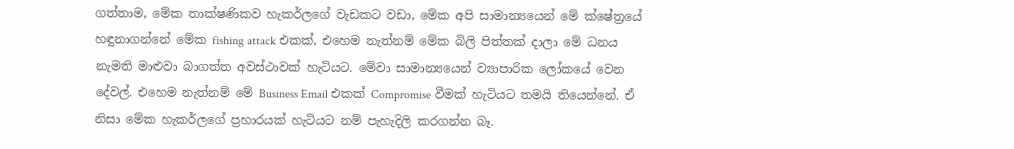ගත්තාම, මේක තාක්ෂණිකව හැකර්ලගේ වැඩකට වඩා, මේක අපි සාමාන්‍යයෙන් මේ ක්ෂේත්‍රයේ හඳුනාගන්නේ මේක fishing attack එකක්, එහෙම නැත්නම් මේක බිලි පිත්තක් දාලා මේ ධනය නැමති මාළුවා බාගත්ත අවස්ථාවක් හැටියට. මේවා සාමාන්‍යයෙන් ව්‍යාපාරික ලෝකයේ වෙන දේවල්. එහෙම නැත්නම් මේ Business Email එකක් Compromise වීමක් හැටියට තමයි තියෙන්නේ. ඒ නිසා මේක හැකර්ලගේ ප්‍රහාරයක් හැටියට නම් පැහැදිලි කරගන්න බෑ.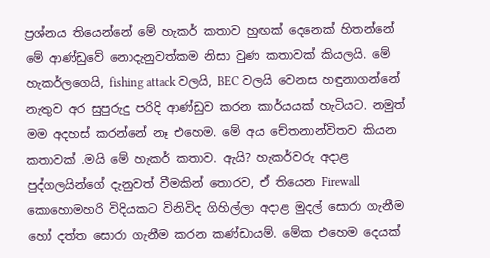ප්‍රශ්නය තියෙන්නේ මේ හැකර් කතාව හුඟක් දෙනෙක් හිතන්නේ මේ ආණ්ඩුවේ නොදැනුවත්කම නිසා වුණ කතාවක් කියලයි. මේ හැකර්ලගෙයි, fishing attack වලයි, BEC වලයි වෙනස හඳුනාගන්නේ නැතුව අර සුපුරුදු පරිදි ආණ්ඩුව කරන කාර්යයක් හැටියට. නමුත් මම අදහස් කරන්නේ නෑ එහෙම. මේ අය චේතනාන්විතව කියන කතාවක් .මයි මේ හැකර් කතාව. ඇයි? හැකර්වරු අදාළ පුද්ගලයින්ගේ දැනුවත් වීමකින් තොරව, ඒ තියෙන Firewall කොහොමහරි විදියකට විනිවිද ගිහිල්ලා අදාළ මුදල් සොරා ගැනීම හෝ දත්ත සොරා ගැනීම කරන කණ්ඩායම්. මේක එහෙම දෙයක්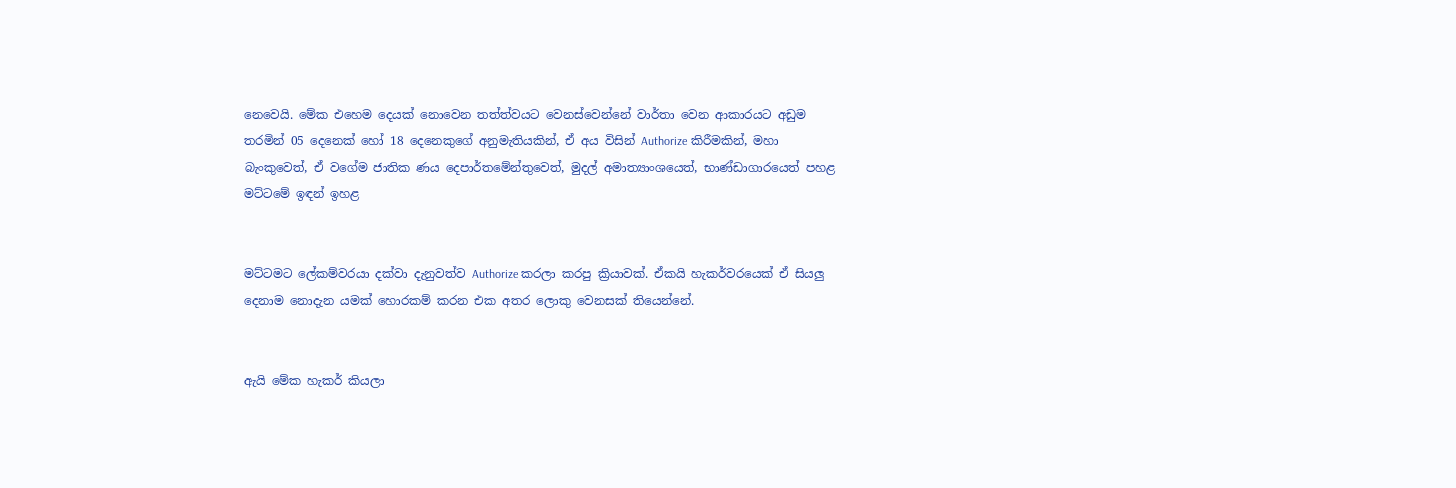නෙවෙයි. මේක එහෙම දෙයක් නොවෙන තත්ත්වයට වෙනස්වෙන්නේ වාර්තා වෙන ආකාරයට අඩුම තරමින් 05 දෙනෙක් හෝ 18 දෙනෙකුගේ අනුමැතියකින්, ඒ අය විසින් Authorize කිරීමකින්, මහා බැංකුවෙත්, ඒ වගේම ජාතික ණය දෙපාර්තමේන්තුවෙත්, මුදල් අමාත්‍යාංශයෙත්, භාණ්ඩාගාරයෙත් පහළ මට්ටමේ ඉඳන් ඉහළ


මට්ටමට ලේකම්වරයා දක්වා දැනුවත්ව Authorize කරලා කරපු ක්‍රියාවක්. ඒකයි හැකර්වරයෙක් ඒ සියලු දෙනාම නොදැන යමක් හොරකම් කරන එක අතර ලොකු වෙනසක් තියෙන්නේ.


ඇයි මේක හැකර් කියලා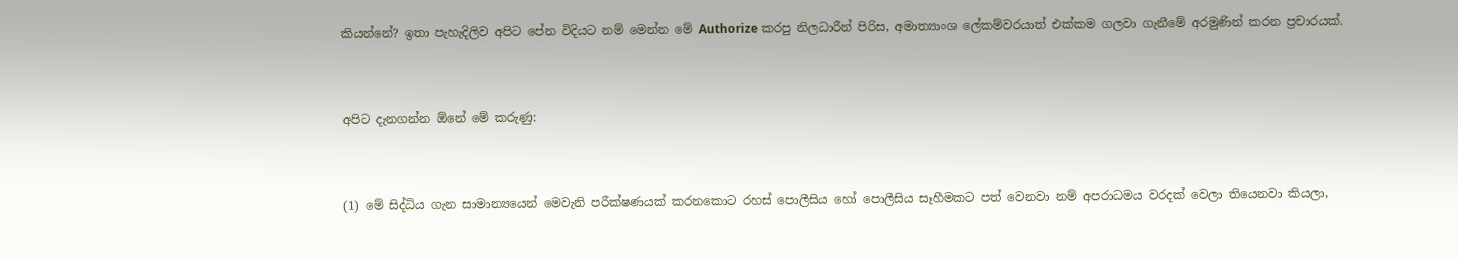කියන්නේ? ඉතා පැහැදිලිව අපිට පේන විදියට නම් මෙන්න මේ Authorize කරපු නිලධාරීන් පිරිස, අමාත්‍යාංශ ලේකම්වරයාත් එක්කම ගලවා ගැනීමේ අරමුණින් කරන ප්‍රචාරයක්.


අපිට දැනගන්න ඕනේ මේ කරුණු:


(1) මේ සිද්ධිය ගැන සාමාන්‍යයෙන් මෙවැනි පරීක්ෂණයක් කරනකොට රහස් පොලීසිය හෝ පොලීසිය සෑහීමකට පත් වෙනවා නම් අපරාධමය වරදක් වෙලා තියෙනවා කියලා,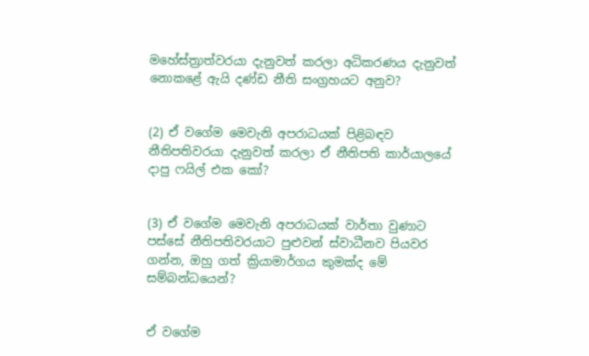මහේස්ත්‍රාත්වරයා දැනුවත් කරලා අධිකරණය දැනුවත් නොකළේ ඇයි දණ්ඩ නීති සංග්‍රහයට අනුව?


(2) ඒ වගේම මෙවැනි අපරාධයක් පිළිබඳව නීතිපතිවරයා දැනුවත් කරලා ඒ නීතිපති කාර්යාලයේ දාපු ෆයිල් එක කෝ?


(3) ඒ වගේම මෙවැනි අපරාධයක් වාර්තා වුණාට පස්සේ නීතිපතිවරයාට පුළුවන් ස්වාධීනව පියවර ගන්න, ඔහු ගත් ක්‍රියාමාර්ගය කුමක්ද මේ සම්බන්ධයෙන්?


ඒ වගේම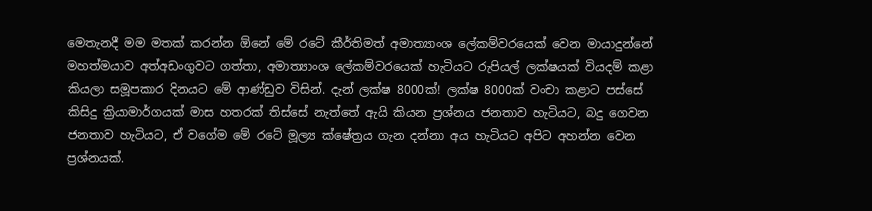මෙතැනදී මම මතක් කරන්න ඕනේ මේ රටේ කීර්තිමත් අමාත්‍යාංශ ලේකම්වරයෙක් වෙන මායාදුන්නේ මහත්මයාව අත්අඩංගුවට ගත්තා, අමාත්‍යාංශ ලේකම්වරයෙක් හැටියට රුපියල් ලක්ෂයක් වියදම් කළා කියලා සමූපකාර දිනයට මේ ආණ්ඩුව විසින්. දැන් ලක්ෂ 8000ක්! ලක්ෂ 8000ක් වංචා කළාට පස්සේ කිසිදු ක්‍රියාමාර්ගයක් මාස හතරක් තිස්සේ නැත්තේ ඇයි කියන ප්‍රශ්නය ජනතාව හැටියට, බදු ගෙවන ජනතාව හැටියට, ඒ වගේම මේ රටේ මූල්‍ය ක්ෂේත්‍රය ගැන දන්නා අය හැටියට අපිට අහන්න වෙන ප්‍රශ්නයක්.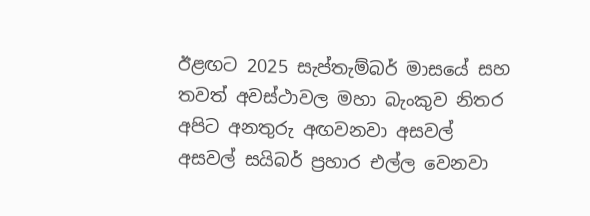ඊළඟට 2025 සැප්තැම්බර් මාසයේ සහ තවත් අවස්ථාවල මහා බැංකුව නිතර අපිට අනතුරු අඟවනවා අසවල් අසවල් සයිබර් ප්‍රහාර එල්ල වෙනවා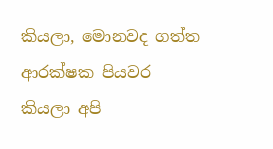කියලා, මොනවද ගත්ත ආරක්ෂක පියවර කියලා අපි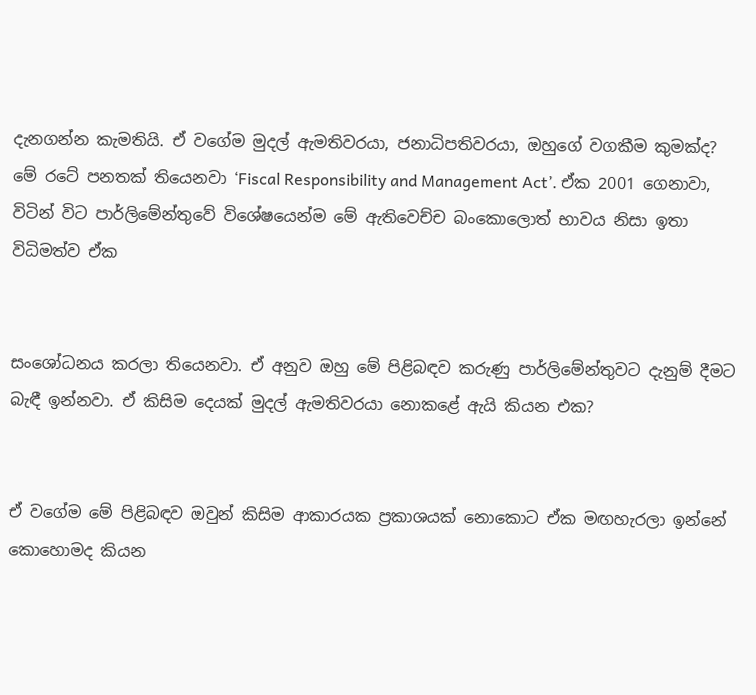දැනගන්න කැමතියි. ඒ වගේම මුදල් ඇමතිවරයා, ජනාධිපතිවරයා, ඔහුගේ වගකීම කුමක්ද? මේ රටේ පනතක් තියෙනවා ‘Fiscal Responsibility and Management Act’. ඒක 2001 ගෙනාවා, විටින් විට පාර්ලිමේන්තුවේ විශේෂයෙන්ම මේ ඇතිවෙච්ච බංකොලොත් භාවය නිසා ඉතා විධිමත්ව ඒක


සංශෝධනය කරලා තියෙනවා. ඒ අනුව ඔහු මේ පිළිබඳව කරුණු පාර්ලිමේන්තුවට දැනුම් දීමට බැඳී ඉන්නවා. ඒ කිසිම දෙයක් මුදල් ඇමතිවරයා නොකළේ ඇයි කියන එක?


ඒ වගේම මේ පිළිබඳව ඔවුන් කිසිම ආකාරයක ප්‍රකාශයක් නොකොට ඒක මඟහැරලා ඉන්නේ කොහොමද කියන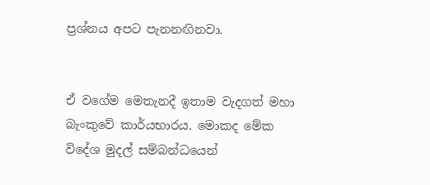ප්‍රශ්නය අපට පැනනඟිනවා.


ඒ වගේම මෙතැනදී ඉතාම වැදගත් මහා බැංකුවේ කාර්යභාරය. මොකද මේක විදේශ මුදල් සම්බන්ධයෙන්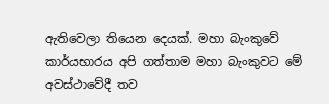ඇතිවෙලා තියෙන දෙයක්. මහා බැංකුවේ කාර්යභාරය අපි ගත්තාම මහා බැංකුවට මේ අවස්ථාවේදී තව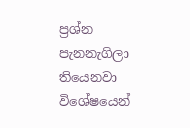ප්‍රශ්න පැනනැගිලා තියෙනවා විශේෂයෙන්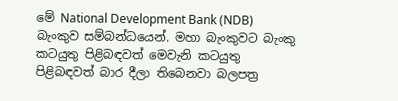මේ National Development Bank (NDB) බැංකුව සම්බන්ධයෙන්. මහා බැංකුවට බැංකු කටයුතු පිළිබඳවත් මෙවැනි කටයුතු පිළිබඳවත් බාර දීලා තිබෙනවා බලපත්‍ර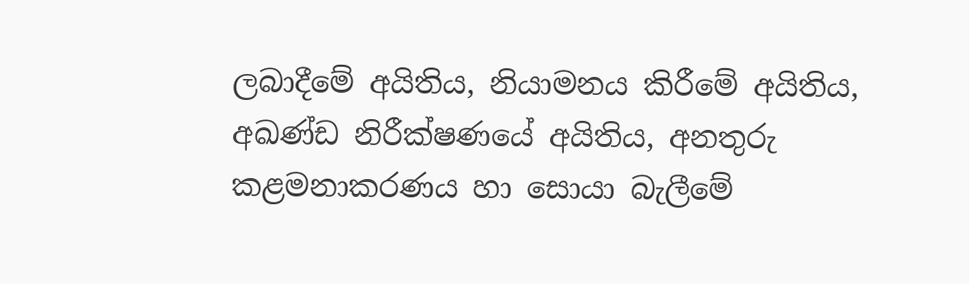ලබාදීමේ අයිතිය, නියාමනය කිරීමේ අයිතිය, අඛණ්ඩ නිරීක්ෂණයේ අයිතිය, අනතුරු කළමනාකරණය හා සොයා බැලීමේ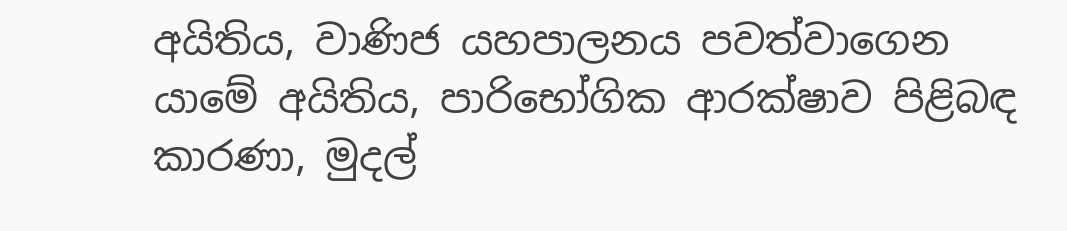අයිතිය, වාණිජ යහපාලනය පවත්වාගෙන යාමේ අයිතිය, පාරිභෝගික ආරක්ෂාව පිළිබඳ කාරණා, මුදල්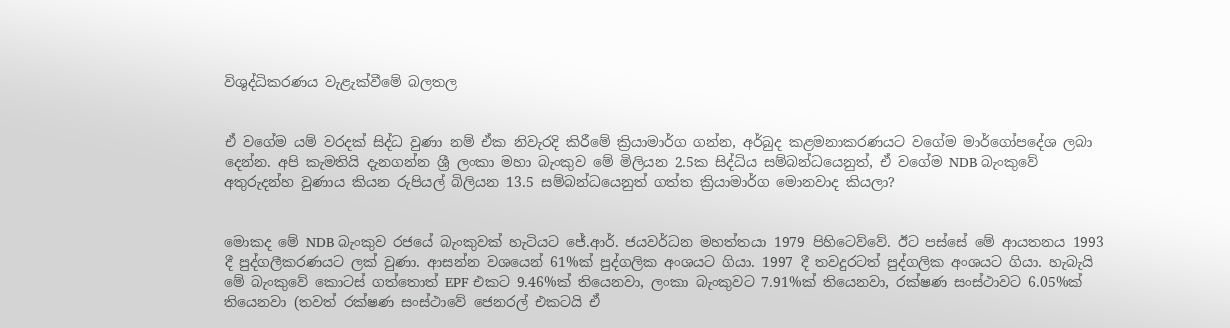විශුද්ධිකරණය වැළැක්වීමේ බලතල


ඒ වගේම යම් වරදක් සිද්ධ වුණා නම් ඒක නිවැරදි කිරීමේ ක්‍රියාමාර්ග ගන්න, අර්බුද කළමනාකරණයට වගේම මාර්ගෝපදේශ ලබා දෙන්න. අපි කැමතියි දැනගන්න ශ්‍රී ලංකා මහා බැංකුව මේ මිලියන 2.5ක සිද්ධිය සම්බන්ධයෙනුත්, ඒ වගේම NDB බැංකුවේ අතුරුදන්හ වුණාය කියන රුපියල් බිලියන 13.5 සම්බන්ධයෙනුත් ගත්ත ක්‍රියාමාර්ග මොනවාද කියලා?


මොකද මේ NDB බැංකුව රජයේ බැංකුවක් හැටියට ජේ.ආර්. ජයවර්ධන මහත්තයා 1979 පිහිටෙව්වේ. ඊට පස්සේ මේ ආයතනය 1993 දී පුද්ගලීකරණයට ලක් වුණා. ආසන්න වශයෙන් 61%ක් පුද්ගලික අංශයට ගියා. 1997 දී තවදුරටත් පුද්ගලික අංශයට ගියා. හැබැයි මේ බැංකුවේ කොටස් ගත්තොත් EPF එකට 9.46%ක් තියෙනවා, ලංකා බැංකුවට 7.91%ක් තියෙනවා, රක්ෂණ සංස්ථාවට 6.05%ක් තියෙනවා (තවත් රක්ෂණ සංස්ථාවේ ජෙනරල් එකටයි ඒ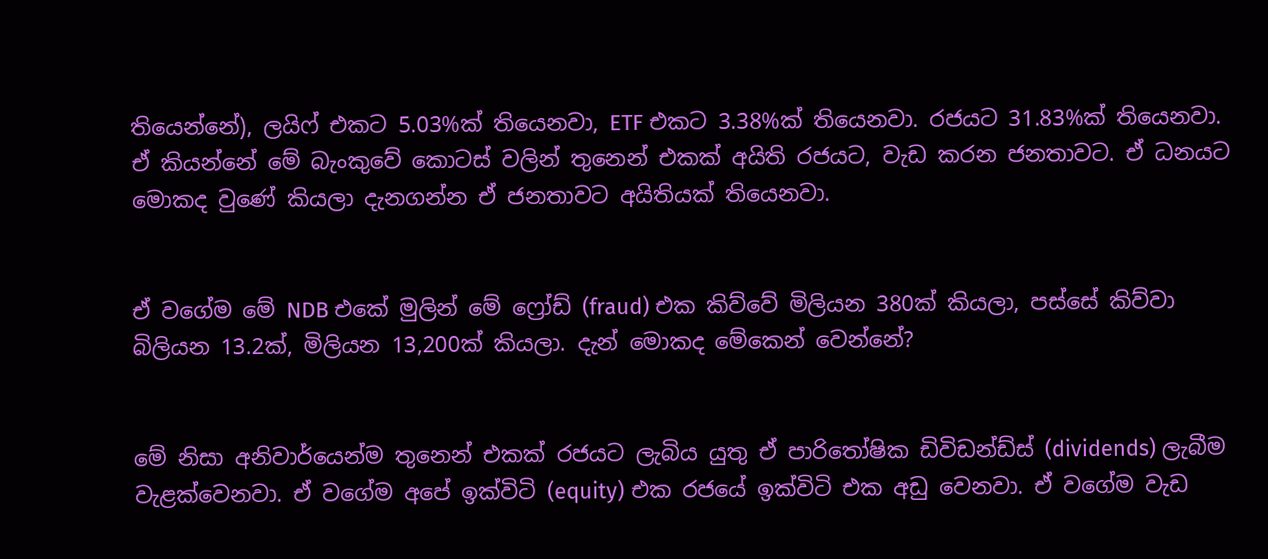තියෙන්නේ), ලයිෆ් එකට 5.03%ක් තියෙනවා, ETF එකට 3.38%ක් තියෙනවා. රජයට 31.83%ක් තියෙනවා. ඒ කියන්නේ මේ බැංකුවේ කොටස් වලින් තුනෙන් එකක් අයිති රජයට, වැඩ කරන ජනතාවට. ඒ ධනයට මොකද වුණේ කියලා දැනගන්න ඒ ජනතාවට අයිතියක් තියෙනවා.


ඒ වගේම මේ NDB එකේ මුලින් මේ ෆ්‍රෝඩ් (fraud) එක කිව්වේ මිලියන 380ක් කියලා, පස්සේ කිව්වා බිලියන 13.2ක්, මිලියන 13,200ක් කියලා. දැන් මොකද මේකෙන් වෙන්නේ?


මේ නිසා අනිවාර්යෙන්ම තුනෙන් එකක් රජයට ලැබිය යුතු ඒ පාරිතෝෂික ඩිවිඩන්ඩ්ස් (dividends) ලැබීම වැළක්වෙනවා. ඒ වගේම අපේ ඉක්විටි (equity) එක රජයේ ඉක්විටි එක අඩු වෙනවා. ඒ වගේම වැඩ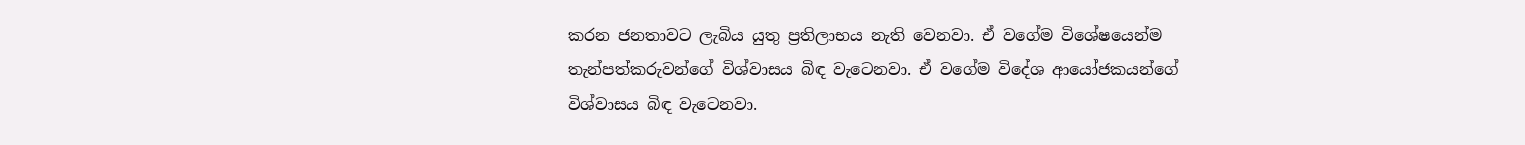කරන ජනතාවට ලැබිය යුතු ප්‍රතිලාභය නැති වෙනවා. ඒ වගේම විශේෂයෙන්ම තැන්පත්කරුවන්ගේ විශ්වාසය බිඳ වැටෙනවා. ඒ වගේම විදේශ ආයෝජකයන්ගේ විශ්වාසය බිඳ වැටෙනවා.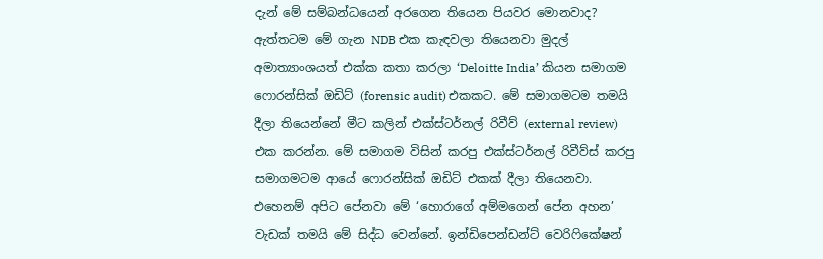දැන් මේ සම්බන්ධයෙන් අරගෙන තියෙන පියවර මොනවාද? ඇත්තටම මේ ගැන NDB එක කැඳවලා තියෙනවා මුදල් අමාත්‍යාංශයත් එක්ක කතා කරලා ‘Deloitte India’ කියන සමාගම ෆොරන්සික් ඔඩිට් (forensic audit) එකකට. මේ සමාගමටම තමයි දීලා තියෙන්නේ මීට කලින් එක්ස්ටර්නල් රිවීව් (external review) එක කරන්න. මේ සමාගම විසින් කරපු එක්ස්ටර්නල් රිවීව්ස් කරපු සමාගමටම ආයේ ෆොරන්සික් ඔඩිට් එකක් දීලා තියෙනවා. එහෙනම් අපිට පේනවා මේ ‘හොරාගේ අම්මගෙන් පේන අහන’ වැඩක් තමයි මේ සිද්ධ වෙන්නේ. ඉන්ඩිපෙන්ඩන්ට් වෙරිෆිකේෂන්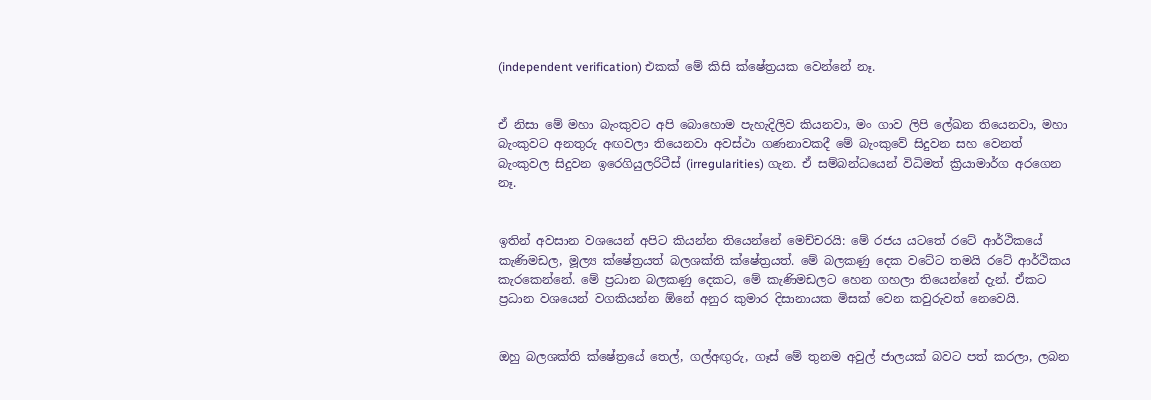(independent verification) එකක් මේ කිසි ක්ෂේත්‍රයක වෙන්නේ නෑ.


ඒ නිසා මේ මහා බැංකුවට අපි බොහොම පැහැදිලිව කියනවා, මං ගාව ලිපි ලේඛන තියෙනවා, මහා බැංකුවට අනතුරු අඟවලා තියෙනවා අවස්ථා ගණනාවකදී මේ බැංකුවේ සිදුවන සහ වෙනත් බැංකුවල සිදුවන ඉරෙගියුලරිටීස් (irregularities) ගැන. ඒ සම්බන්ධයෙන් විධිමත් ක්‍රියාමාර්ග අරගෙන නෑ.


ඉතින් අවසාන වශයෙන් අපිට කියන්න තියෙන්නේ මෙච්චරයි: මේ රජය යටතේ රටේ ආර්ථිකයේ කැණිමඩල, මූල්‍ය ක්ෂේත්‍රයත් බලශක්ති ක්ෂේත්‍රයත්. මේ බලකණු දෙක වටේට තමයි රටේ ආර්ථිකය කැරකෙන්නේ. මේ ප්‍රධාන බලකණු දෙකට, මේ කැණිමඩලට හෙන ගහලා තියෙන්නේ දැන්. ඒකට ප්‍රධාන වශයෙන් වගකියන්න ඕනේ අනුර කුමාර දිසානායක මිසක් වෙන කවුරුවත් නෙවෙයි.


ඔහු බලශක්ති ක්ෂේත්‍රයේ තෙල්, ගල්අඟුරු, ගෑස් මේ තුනම අවුල් ජාලයක් බවට පත් කරලා, ලබන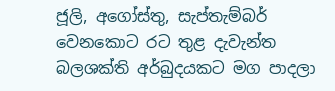ජූලි, අගෝස්තු, සැප්තැම්බර් වෙනකොට රට තුළ දැවැන්ත බලශක්ති අර්බුදයකට මග පාදලා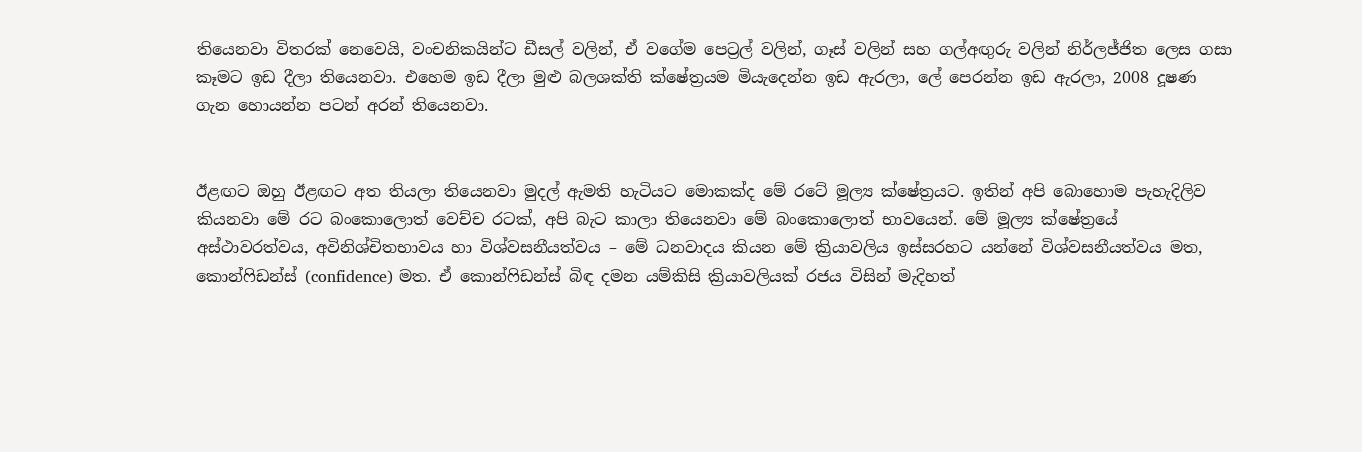තියෙනවා විතරක් නෙවෙයි, වංචනිකයින්ට ඩීසල් වලින්, ඒ වගේම පෙට්‍රල් වලින්, ගෑස් වලින් සහ ගල්අඟුරු වලින් නිර්ලජ්ජිත ලෙස ගසා කෑමට ඉඩ දීලා තියෙනවා. එහෙම ඉඩ දීලා මුළු බලශක්ති ක්ෂේත්‍රයම මියැදෙන්න ඉඩ ඇරලා, ලේ පෙරන්න ඉඩ ඇරලා, 2008 දූෂණ ගැන හොයන්න පටන් අරන් තියෙනවා.


ඊළඟට ඔහු ඊළඟට අත තියලා තියෙනවා මුදල් ඇමති හැටියට මොකක්ද මේ රටේ මූල්‍ය ක්ෂේත්‍රයට. ඉතින් අපි බොහොම පැහැදිලිව කියනවා මේ රට බංකොලොත් වෙච්ච රටක්, අපි බැට කාලා තියෙනවා මේ බංකොලොත් භාවයෙන්. මේ මූල්‍ය ක්ෂේත්‍රයේ අස්ථාවරත්වය, අවිනිශ්චිතභාවය හා විශ්වසනීයත්වය – මේ ධනවාදය කියන මේ ක්‍රියාවලිය ඉස්සරහට යන්නේ විශ්වසනීයත්වය මත, කොන්ෆිඩන්ස් (confidence) මත. ඒ කොන්ෆිඩන්ස් බිඳ දමන යම්කිසි ක්‍රියාවලියක් රජය විසින් මැදිහත්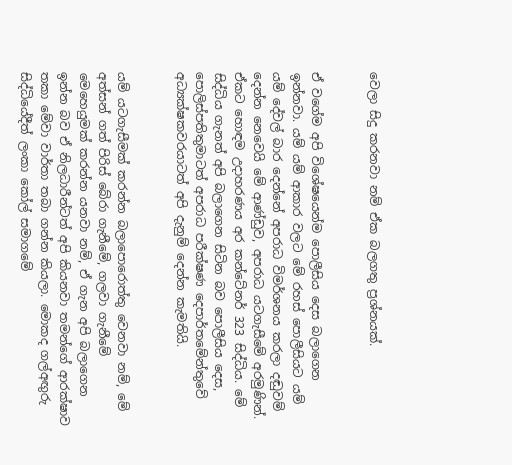වෙලා සිදු කරනවා නම් ඒක බලගතු ප්‍රශ්නයක්.


ඒ වගේම අපි විශේෂයෙන්ම පොලීසිය දෙස බලාගෙන ඉන්නවා. යම් යම් ආකාර වලට මේ රහස් පොලීසියට යම් යම් දේවල් බාර දෙන්නේ අපරාධ විමර්ශනය කරලා දඬුවම් දෙන්න නෙවෙයි මේ ආණ්ඩුව, අපරාධ යටගැසීමේ අරමුණින්. ඒකට හොඳම උදාහරණය අර කන්ටේනර් 323 සිද්ධිය. මේ සිද්ධිය ගැනත් අපි බලාගෙන සිටින බව පොලීසිය දෙස, පොලිස්පතිතුමාටත් අපරාධ පරීක්ෂණ දෙපාර්තමේන්තුවේ අධ්‍යක්ෂකවරයාටත් අපි දැනුම් දෙන්න කැමතියි.


යම් යටගැසීමක් කරන්න බලාපොරොත්තු වෙනවා නම්, මේ අත්සන් ගත් පිරිස් බේරා ගැනීමේ, ගලවා ගැනීමේ මෙහෙයුමක් කරන්න යනවා නම්, ඒ ගැන අපි බලාගෙන ඉන්න බව ඒ නිලධාරීන්ටත් අපි කියනවා තමන්ගේ ආරක්ෂාව තකා මේවා වාර්තා තබා ගන්න කියලා. මොකද ගල්අඟුරු සිද්ධියේදීත් ලංකා කෝල් සමාගමේ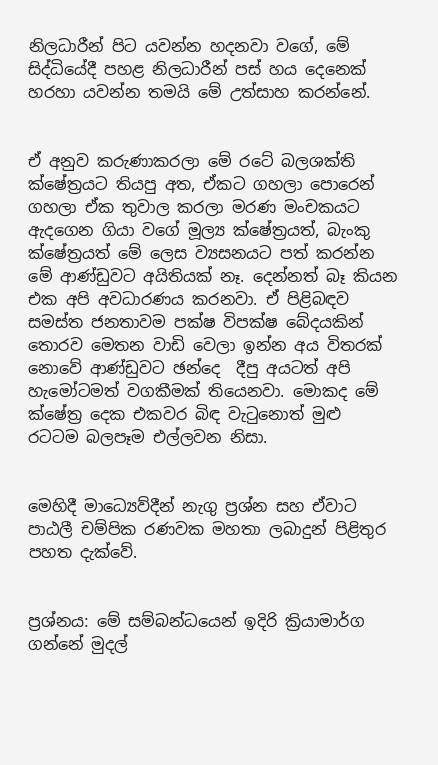නිලධාරීන් පිට යවන්න හදනවා වගේ, මේ සිද්ධියේදී පහළ නිලධාරීන් පස් හය දෙනෙක් හරහා යවන්න තමයි මේ උත්සාහ කරන්නේ.


ඒ අනුව කරුණාකරලා මේ රටේ බලශක්ති ක්ෂේත්‍රයට තියපු අත, ඒකට ගහලා පොරෙන් ගහලා ඒක තුවාල කරලා මරණ මංචකයට ඇදගෙන ගියා වගේ මූල්‍ය ක්ෂේත්‍රයත්, බැංකු ක්ෂේත්‍රයත් මේ ලෙස ව්‍යසනයට පත් කරන්න මේ ආණ්ඩුවට අයිතියක් නෑ. දෙන්නත් බෑ කියන එක අපි අවධාරණය කරනවා. ඒ පිළිබඳව සමස්ත ජනතාවම පක්ෂ විපක්ෂ බේදයකින් තොරව මෙතන වාඩි වෙලා ඉන්න අය විතරක් නොවේ ආණ්ඩුවට ඡන්දෙ  දීපු අයටත් අපි හැමෝටමත් වගකීමක් තියෙනවා. මොකද මේ ක්ෂේත්‍ර දෙක එකවර බිඳ වැටුනොත් මුළු රටටම බලපෑම එල්ලවන නිසා.


මෙහිදී මාධ්‍යෙව්දීන් නැගු ප්‍රශ්න සහ ඒවාට පාඨලී චම්පික රණවක මහතා ලබාදුන් පිළිතුර පහත දැක්වේ.


ප්‍රශ්නය: මේ සම්බන්ධයෙන් ඉදිරි ක්‍රියාමාර්ග ගන්නේ මුදල්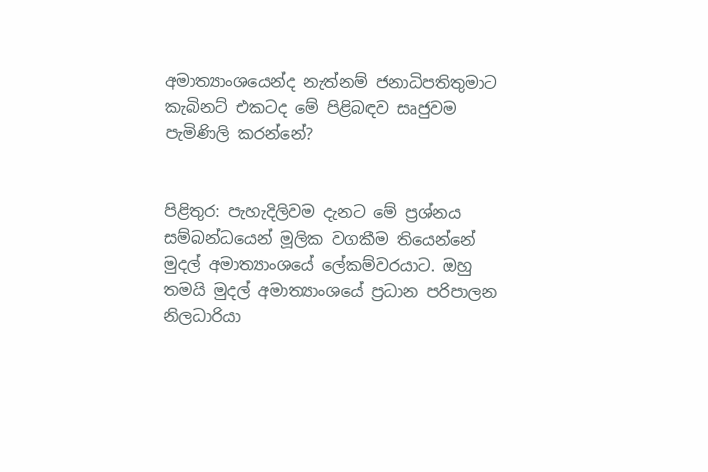අමාත්‍යාංශයෙන්ද නැත්නම් ජනාධිපතිතුමාට කැබිනට් එකටද මේ පිළිබඳව සෘජුවම පැමිණිලි කරන්නේ?


පිළිතුර: පැහැදිලිවම දැනට මේ ප්‍රශ්නය සම්බන්ධයෙන් මූලික වගකීම තියෙන්නේ මුදල් අමාත්‍යාංශයේ ලේකම්වරයාට. ඔහු තමයි මුදල් අමාත්‍යාංශයේ ප්‍රධාන පරිපාලන නිලධාරියා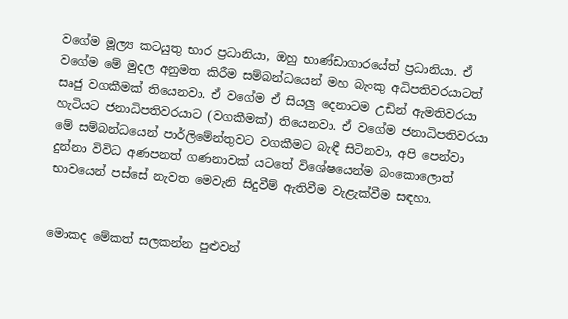වගේම මූල්‍ය කටයුතු භාර ප්‍රධානියා, ඔහු භාණ්ඩාගාරයේත් ප්‍රධානියා. ඒ වගේම මේ මුදල අනුමත කිරීම සම්බන්ධයෙන් මහ බැංකු අධිපතිවරයාටත් සෘජු වගකීමක් තියෙනවා. ඒ වගේම ඒ සියලු දෙනාටම උඩින් ඇමතිවරයා හැටියට ජනාධිපතිවරයාට (වගකීමක්) තියෙනවා. ඒ වගේම ජනාධිපතිවරයා මේ සම්බන්ධයෙන් පාර්ලිමේන්තුවට වගකීමට බැඳී සිටිනවා, අපි පෙන්වා දුන්නා විවිධ අණපනත් ගණනාවක් යටතේ විශේෂයෙන්ම බංකොලොත් භාවයෙන් පස්සේ නැවත මෙවැනි සිදුවීම් ඇතිවීම වැළැක්වීම සඳහා.


මොකද මේකත් සලකන්න පුළුවන්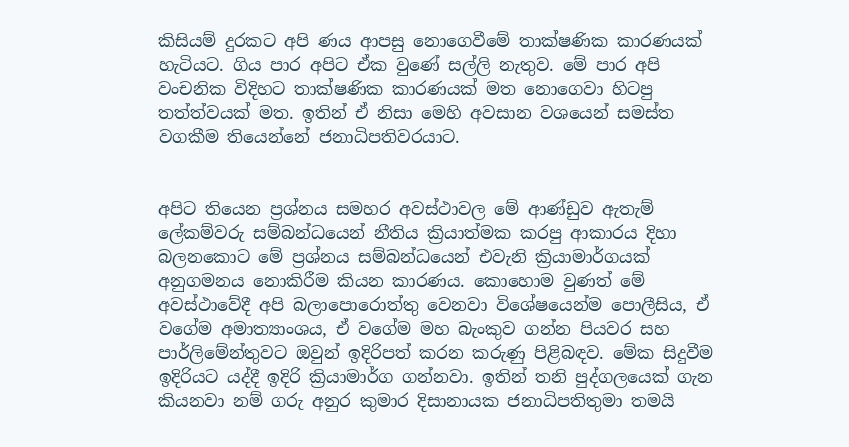කිසියම් දුරකට අපි ණය ආපසු නොගෙවීමේ තාක්ෂණික කාරණයක් හැටියට. ගිය පාර අපිට ඒක වුණේ සල්ලි නැතුව. මේ පාර අපි වංචනික විදිහට තාක්ෂණික කාරණයක් මත නොගෙවා හිටපු තත්ත්වයක් මත. ඉතින් ඒ නිසා මෙහි අවසාන වශයෙන් සමස්ත වගකීම තියෙන්නේ ජනාධිපතිවරයාට.


අපිට තියෙන ප්‍රශ්නය සමහර අවස්ථාවල මේ ආණ්ඩුව ඇතැම් ලේකම්වරු සම්බන්ධයෙන් නීතිය ක්‍රියාත්මක කරපු ආකාරය දිහා බලනකොට මේ ප්‍රශ්නය සම්බන්ධයෙන් එවැනි ක්‍රියාමාර්ගයක් අනුගමනය නොකිරීම කියන කාරණය. කොහොම වුණත් මේ අවස්ථාවේදී අපි බලාපොරොත්තු වෙනවා විශේෂයෙන්ම පොලීසිය, ඒ වගේම අමාත්‍යාංශය, ඒ වගේම මහ බැංකුව ගන්න පියවර සහ පාර්ලිමේන්තුවට ඔවුන් ඉදිරිපත් කරන කරුණු පිළිබඳව. මේක සිදුවීම ඉදිරියට යද්දී ඉදිරි ක්‍රියාමාර්ග ගන්නවා. ඉතින් තනි පුද්ගලයෙක් ගැන කියනවා නම් ගරු අනුර කුමාර දිසානායක ජනාධිපතිතුමා තමයි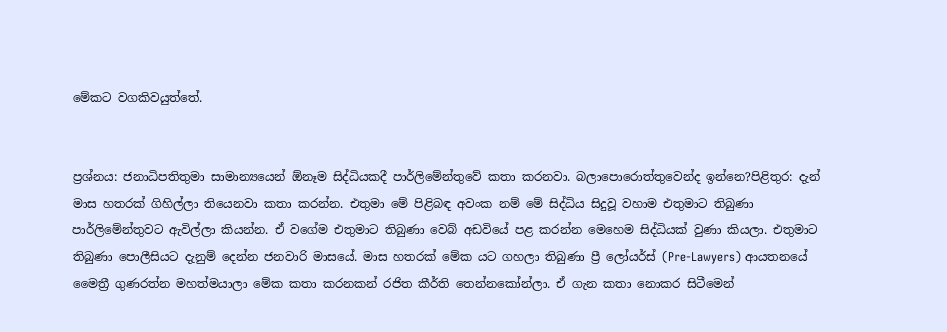මේකට වගකිවයුත්තේ.


ප්‍රශ්නය: ජනාධිපතිතුමා සාමාන්‍යයෙන් ඕනෑම සිද්ධියකදී පාර්ලිමේන්තුවේ කතා කරනවා. බලාපොරොත්තුවෙන්ද ඉන්නෙ?පිළිතුර: දැන් මාස හතරක් ගිහිල්ලා තියෙනවා කතා කරන්න. එතුමා මේ පිළිබඳ අවංක නම් මේ සිද්ධිය සිදුවූ වහාම එතුමාට තිබුණා පාර්ලිමේන්තුවට ඇවිල්ලා කියන්න. ඒ වගේම එතුමාට තිබුණා වෙබ් අඩවියේ පළ කරන්න මෙහෙම සිද්ධියක් වුණා කියලා. එතුමාට තිබුණා පොලීසියට දැනුම් දෙන්න ජනවාරි මාසයේ. මාස හතරක් මේක යට ගහලා තිබුණා ප්‍රී ලෝයර්ස් (Pre-Lawyers) ආයතනයේ මෛත්‍රී ගුණරත්න මහත්මයාලා මේක කතා කරනකන් රජිත කීර්ති තෙන්නකෝන්ලා. ඒ ගැන කතා නොකර සිටීමෙන්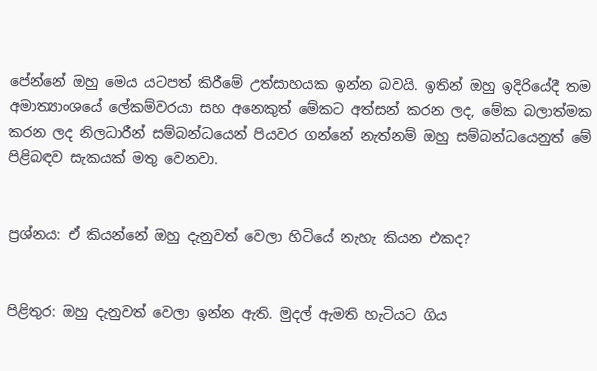පේන්නේ ඔහු මෙය යටපත් කිරීමේ උත්සාහයක ඉන්න බවයි. ඉතින් ඔහු ඉදිරියේදී තම අමාත්‍යාංශයේ ලේකම්වරයා සහ අනෙකුත් මේකට අත්සන් කරන ලද, මේක බලාත්මක කරන ලද නිලධාරීන් සම්බන්ධයෙන් පියවර ගන්නේ නැත්නම් ඔහු සම්බන්ධයෙනුත් මේ පිළිබඳව සැකයක් මතු වෙනවා.


ප්‍රශ්නය: ඒ කියන්නේ ඔහු දැනුවත් වෙලා හිටියේ නැහැ කියන එකද?


පිළිතුර: ඔහු දැනුවත් වෙලා ඉන්න ඇති. මුදල් ඇමති හැටියට ගිය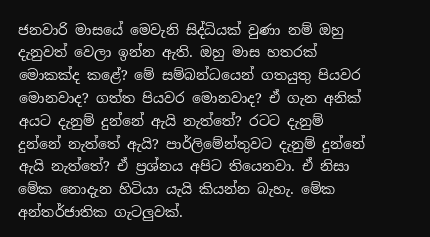ජනවාරි මාසයේ මෙවැනි සිද්ධියක් වුණා නම් ඔහු දැනුවත් වෙලා ඉන්න ඇති. ඔහු මාස හතරක් මොකක්ද කළේ? මේ සම්බන්ධයෙන් ගතයුතු පියවර මොනවාද? ගත්ත පියවර මොනවාද? ඒ ගැන අනික් අයට දැනුම් දුන්නේ ඇයි නැත්තේ? රටට දැනුම් දුන්නේ නැත්තේ ඇයි? පාර්ලිමේන්තුවට දැනුම් දුන්නේ ඇයි නැත්තේ? ඒ ප්‍රශ්නය අපිට තියෙනවා. ඒ නිසා මේක නොදැන හිටියා යැයි කියන්න බැහැ. මේක අන්තර්ජාතික ගැටලුවක්.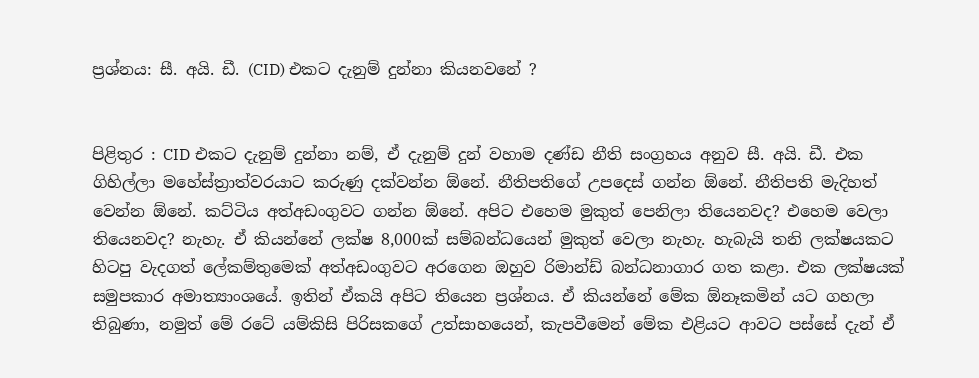ප්‍රශ්නය: සී. අයි. ඩී. (CID) එකට දැනුම් දුන්නා කියනවනේ ?


පිළිතුර : CID එකට දැනුම් දුන්නා නම්, ඒ දැනුම් දුන් වහාම දණ්ඩ නීති සංග්‍රහය අනුව සී. අයි. ඩී. එක ගිහිල්ලා මහේස්ත්‍රාත්වරයාට කරුණු දක්වන්න ඕනේ. නීතිපතිගේ උපදෙස් ගන්න ඕනේ. නීතිපති මැදිහත් වෙන්න ඕනේ. කට්ටිය අත්අඩංගුවට ගන්න ඕනේ. අපිට එහෙම මුකුත් පෙනිලා තියෙනවද? එහෙම වෙලා තියෙනවද? නැහැ. ඒ කියන්නේ ලක්ෂ 8,000ක් සම්බන්ධයෙන් මුකුත් වෙලා නැහැ. හැබැයි තනි ලක්ෂයකට හිටපු වැදගත් ලේකම්තුමෙක් අත්අඩංගුවට අරගෙන ඔහුව රිමාන්ඩ් බන්ධනාගාර ගත කළා. එක ලක්ෂයක් සමුපකාර අමාත්‍යාංශයේ. ඉතින් ඒකයි අපිට තියෙන ප්‍රශ්නය. ඒ කියන්නේ මේක ඕනෑකමින් යට ගහලා තිබුණා, නමුත් මේ රටේ යම්කිසි පිරිසකගේ උත්සාහයෙන්, කැපවීමෙන් මේක එළියට ආවට පස්සේ දැන් ඒ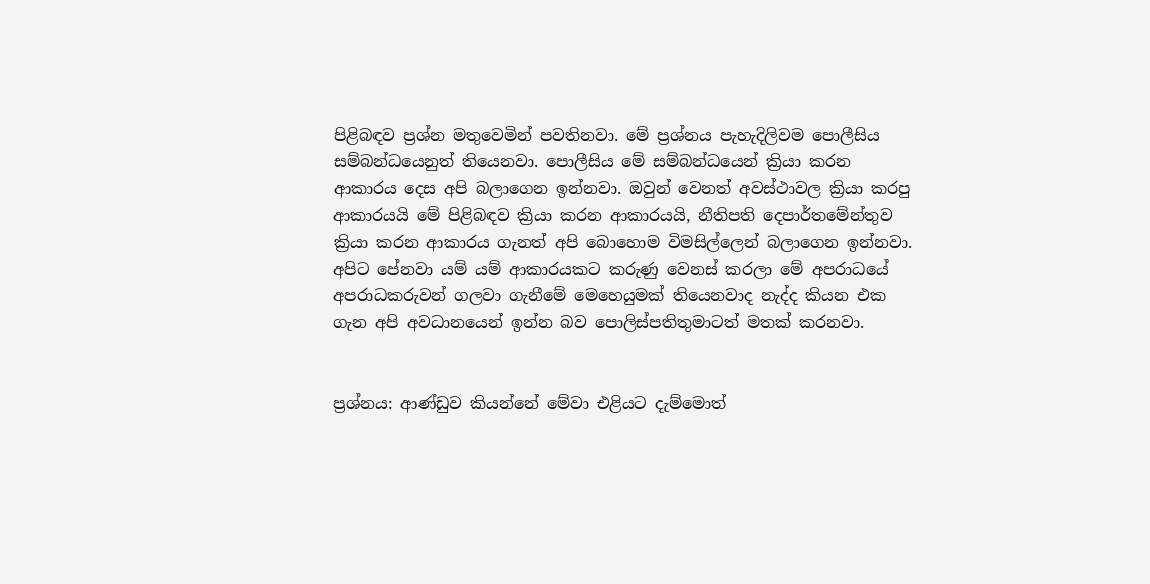පිළිබඳව ප්‍රශ්න මතුවෙමින් පවතිනවා. මේ ප්‍රශ්නය පැහැදිලිවම පොලීසිය සම්බන්ධයෙනුත් තියෙනවා. පොලීසිය මේ සම්බන්ධයෙන් ක්‍රියා කරන ආකාරය දෙස අපි බලාගෙන ඉන්නවා. ඔවුන් වෙනත් අවස්ථාවල ක්‍රියා කරපු ආකාරයයි මේ පිළිබඳව ක්‍රියා කරන ආකාරයයි, නීතිපති දෙපාර්තමේන්තුව ක්‍රියා කරන ආකාරය ගැනත් අපි බොහොම විමසිල්ලෙන් බලාගෙන ඉන්නවා. අපිට පේනවා යම් යම් ආකාරයකට කරුණු වෙනස් කරලා මේ අපරාධයේ අපරාධකරුවන් ගලවා ගැනීමේ මෙහෙයුමක් තියෙනවාද නැද්ද කියන එක ගැන අපි අවධානයෙන් ඉන්න බව පොලිස්පතිතුමාටත් මතක් කරනවා.


ප්‍රශ්නය: ආණ්ඩුව කියන්නේ මේවා එළියට දැම්මොත්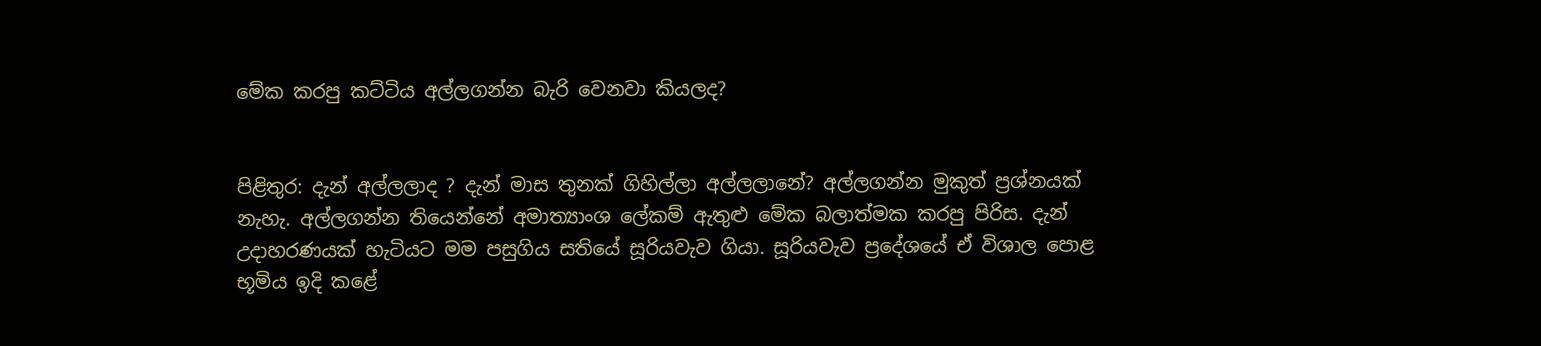මේක කරපු කට්ටිය අල්ලගන්න බැරි වෙනවා කියලද?


පිළිතුර: දැන් අල්ලලාද ? දැන් මාස තුනක් ගිහිල්ලා අල්ලලානේ? අල්ලගන්න මුකුත් ප්‍රශ්නයක් නැහැ. අල්ලගන්න තියෙන්නේ අමාත්‍යාංශ ලේකම් ඇතුළු මේක බලාත්මක කරපු පිරිස. දැන් උදාහරණයක් හැටියට මම පසුගිය සතියේ සූරියවැව ගියා. සූරියවැව ප්‍රදේශයේ ඒ විශාල පොළ භූමිය ඉදි කළේ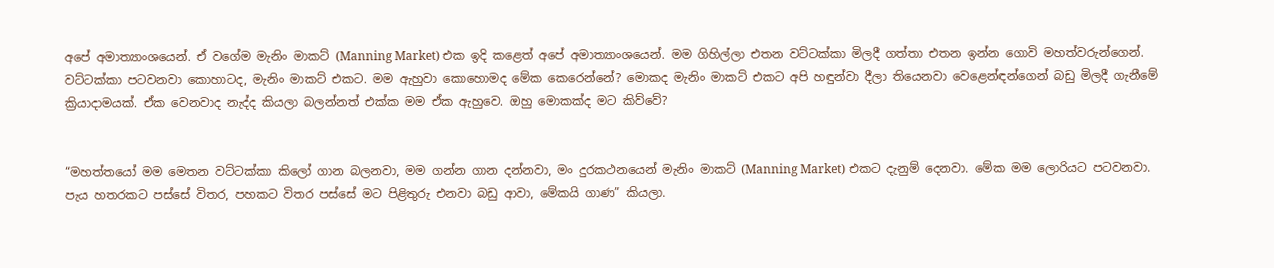අපේ අමාත්‍යාංශයෙන්. ඒ වගේම මැනිං මාකට් (Manning Market) එක ඉදි කළෙත් අපේ අමාත්‍යාංශයෙන්. මම ගිහිල්ලා එතන වට්ටක්කා මිලදී ගත්තා එතන ඉන්න ගොවි මහත්වරුන්ගෙන්. වට්ටක්කා පටවනවා කොහාටද, මැනිං මාකට් එකට. මම ඇහුවා කොහොමද මේක කෙරෙන්නේ? මොකද මැනිං මාකට් එකට අපි හඳුන්වා දීලා තියෙනවා වෙළෙන්ඳන්ගෙන් බඩු මිලදී ගැනීමේ ක්‍රියාදාමයක්. ඒක වෙනවාද නැද්ද කියලා බලන්නත් එක්ක මම ඒක ඇහුවෙ. ඔහු මොකක්ද මට කිව්වේ?


“මහත්තයෝ මම මෙතන වට්ටක්කා කිලෝ ගාන බලනවා, මම ගන්න ගාන දන්නවා, මං දුරකථනයෙන් මැනිං මාකට් (Manning Market) එකට දැනුම් දෙනවා. මේක මම ලොරියට පටවනවා. පැය හතරකට පස්සේ විතර, පහකට විතර පස්සේ මට පිළිතුරු එනවා බඩු ආවා, මේකයි ගාණ” කියලා.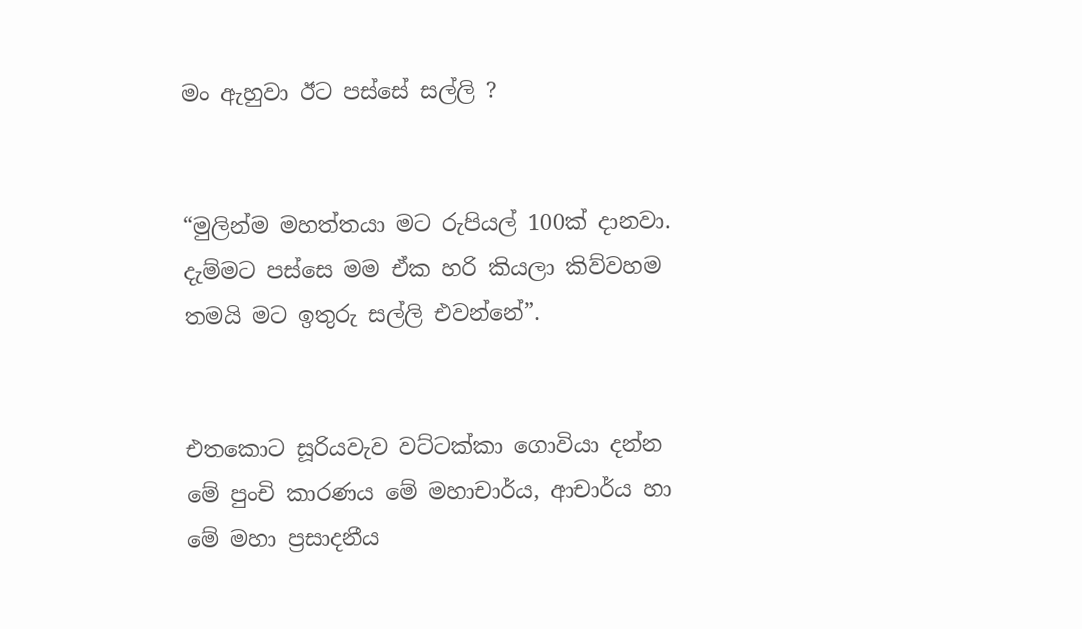මං ඇහුවා ඊට පස්සේ සල්ලි ?


“මුලින්ම මහත්තයා මට රුපියල් 100ක් දානවා. දැම්මට පස්සෙ මම ඒක හරි කියලා කිව්වහම තමයි මට ඉතුරු සල්ලි එවන්නේ”.


එතකොට සූරියවැව වට්ටක්කා ගොවියා දන්න මේ පුංචි කාරණය මේ මහාචාර්ය, ආචාර්ය හා මේ මහා ප්‍රසාදනීය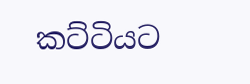කට්ටියට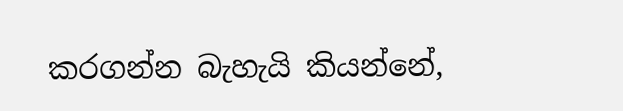කරගන්න බැහැයි කියන්නේ,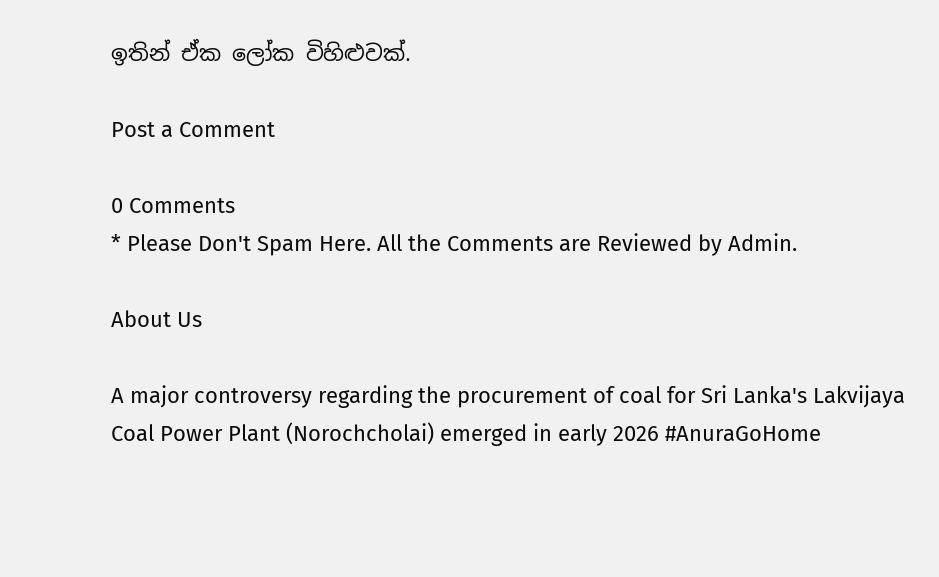ඉතින් ඒක ලෝක විහිළුවක්.

Post a Comment

0 Comments
* Please Don't Spam Here. All the Comments are Reviewed by Admin.

About Us

A major controversy regarding the procurement of coal for Sri Lanka's Lakvijaya Coal Power Plant (Norochcholai) emerged in early 2026 #AnuraGoHome